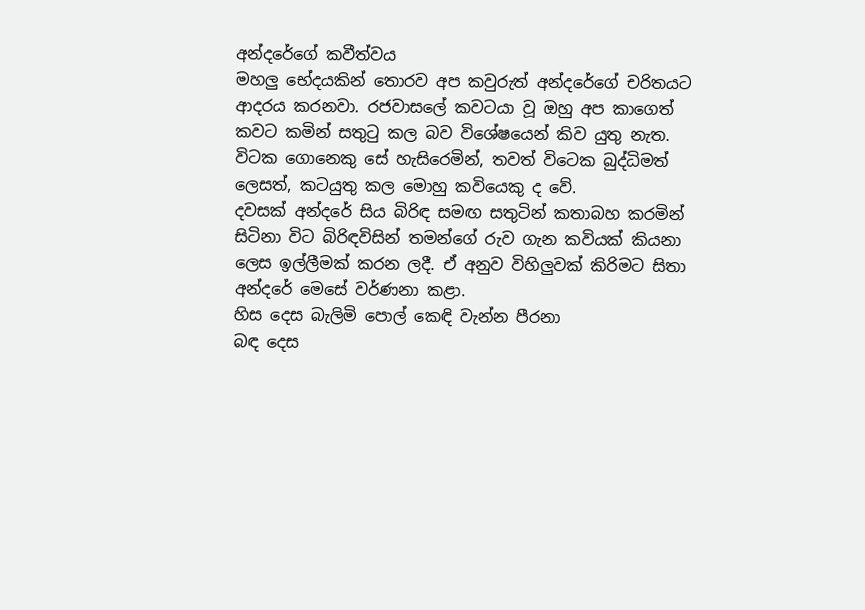අන්දරේගේ කවීත්වය
මහලු භේදයකින් තොරව අප කවුරුත් අන්දරේගේ චරිතයට ආදරය කරනවා. රජවාසලේ කවටයා වූ ඔහු අප කාගෙත් කවට කමින් සතුටු කල බව විශේෂයෙන් කිව යුතු නැත. විටක ගොනෙකු සේ හැසිරෙමින්, තවත් විටෙක බුද්ධිමත් ලෙසත්, කටයුතු කල මොහු කවියෙකු ද වේ.
දවසක් අන්දරේ සිය බිරිඳ සමඟ සතුටින් කතාබහ කරමින් සිටිනා විට බිරිඳවිසින් තමන්ගේ රුව ගැන කවියක් කියනා ලෙස ඉල්ලීමක් කරන ලදී. ඒ අනුව විහිලුවක් කිරිමට සිතා අන්දරේ මෙසේ වර්ණනා කළා.
හිස දෙස බැලිමි පොල් කෙඳි වැන්න පීරනා
බඳ දෙස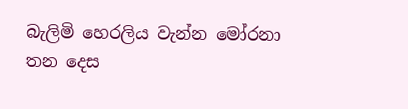බැලිමි හෙරලිය වැන්න මෝරනා
තන දෙස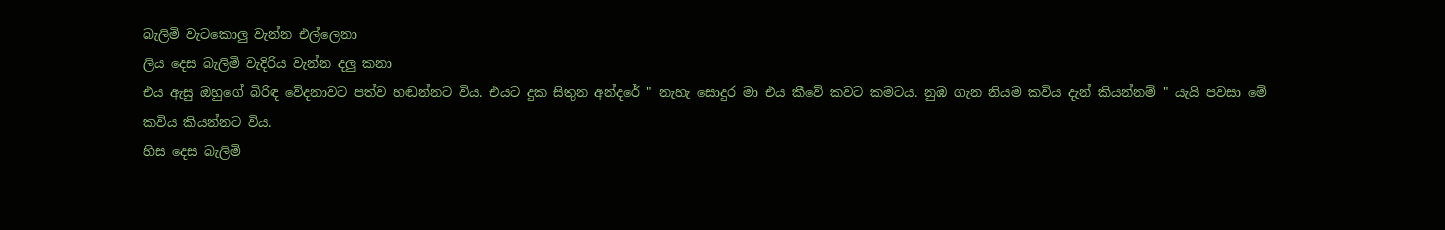බැලිමි වැටකොලු වැන්න එල්ලෙනා
ලිය දෙස බැලිමි වැදිරිය වැන්න දලු කනා
එය ඇසු ඔහුගේ බිරිඳ වේදනාවට පත්ව හඬන්නට විය. එයට දුක සිතුන අන්දරේ " නැහැ සොදුර මා එය කීවේ කවට කමටය. නුඹ ගැන නියම කවිය දැන් කියන්නම් " යැයි පවසා මේ කවිය කියන්නට විය.
හිස දෙස බැලිමි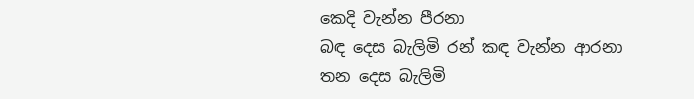කෙදි වැන්න පීරනා
බඳ දෙස බැලිමි රන් කඳ වැන්න ආරනා
තන දෙස බැලිමි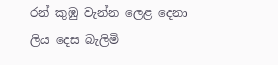රන් කුඹු වැන්න ලෙළ දෙනා
ලිය දෙස බැලිමි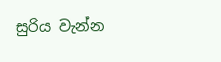සුරිය වැන්න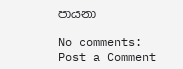පායනා

No comments:
Post a Comment